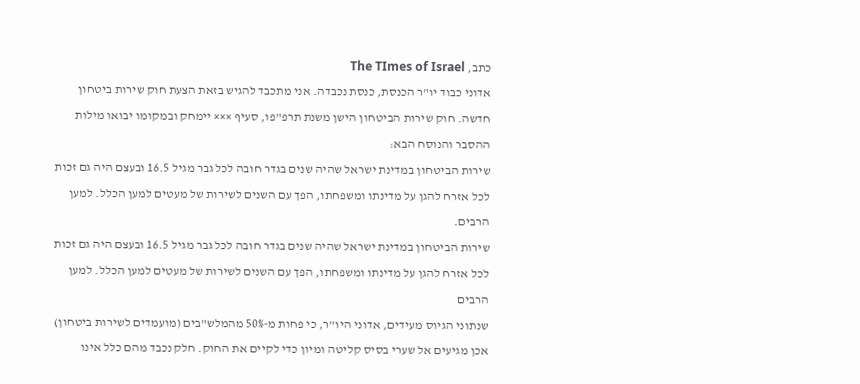כתב, The TImes of Israel
אדוני כבוד יו"ר הכנסת, כנסת נכבדה. אני מתכבד להגיש בזאת הצעת חוק שירות ביטחון חדשה. חוק שירות הביטחון הישן משנת תרפ"פו, סעיף ××× יימחק ובמקומו יבואו מילות ההסבר והנוסח הבא:
שירות הביטחון במדינת ישראל שהיה שנים בגדר חובה לכל גבר מגיל 16.5 ובעצם היה גם זכות לכל אזרח להגן על מדינתו ומשפחתו, הפך עם השנים לשירות של מעטים למען הכלל. למען הרבים.
שירות הביטחון במדינת ישראל שהיה שנים בגדר חובה לכל גבר מגיל 16.5 ובעצם היה גם זכות לכל אזרח להגן על מדינתו ומשפחתו, הפך עם השנים לשירות של מעטים למען הכלל. למען הרבים
שנתוני הגיוס מעידים, אדוני היו"ר, כי פחות מ-50% מהמלש"בים (מועמדים לשירות ביטחון) אכן מגיעים אל שערי בסיס קליטה ומיון כדי לקיים את החוק. חלק נכבד מהם כלל אינו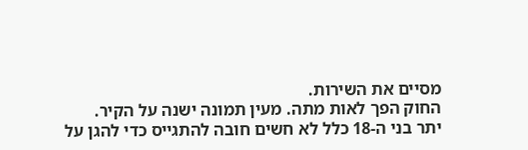מסיים את השירות.
החוק הפך לאות מתה. מעין תמונה ישנה על הקיר.
יתר בני ה-18 כלל לא חשים חובה להתגייס כדי להגן על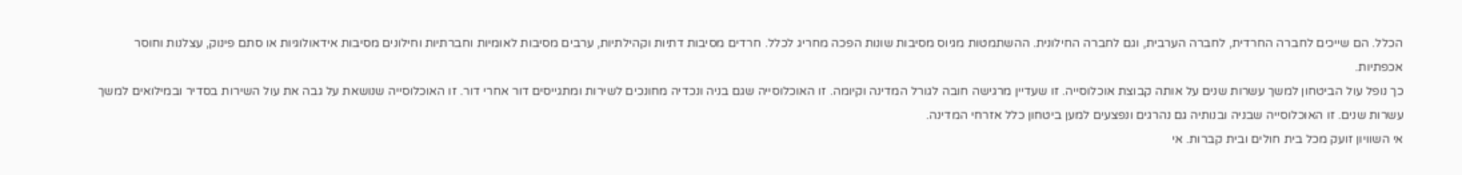הכלל. הם שייכים לחברה החרדית, לחברה הערבית, וגם לחברה החילונית. ההשתמטות מגיוס מסיבות שונות הפכה מחריג לכלל. חרדים מסיבות דתיות וקהילתיות, ערבים מסיבות לאומיות וחברתיות וחילונים מסיבות אידאולוגיות או סתם פינוק, עצלנות וחוסר אכפתיות.
כך נופל עול הביטחון למשך עשרות שנים על אותה קבוצת אוכלוסייה. זו שעדיין מרגישה חובה לגורל המדינה וקיומה. זו האוכלוסייה שגם בניה ונכדיה מחונכים לשירות ומתגייסים דור אחרי דור. זו האוכלוסייה שנושאת על גבה את עול השירות בסדיר ובמילואים למשך עשרות שנים. זו האוכלוסייה שבניה ובנותיה גם נהרגים ונפצעים למען ביטחון כלל אזרחי המדינה.
אי השוויון זועק מכל בית חולים ובית קברות. אי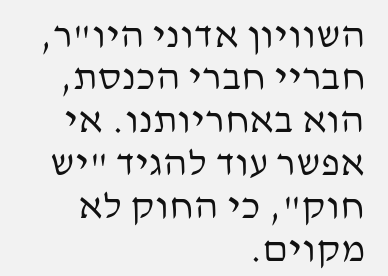השוויון אדוני היו"ר, חבריי חברי הכנסת, הוא באחריותנו. אי אפשר עוד להגיד "יש חוק", כי החוק לא מקוים.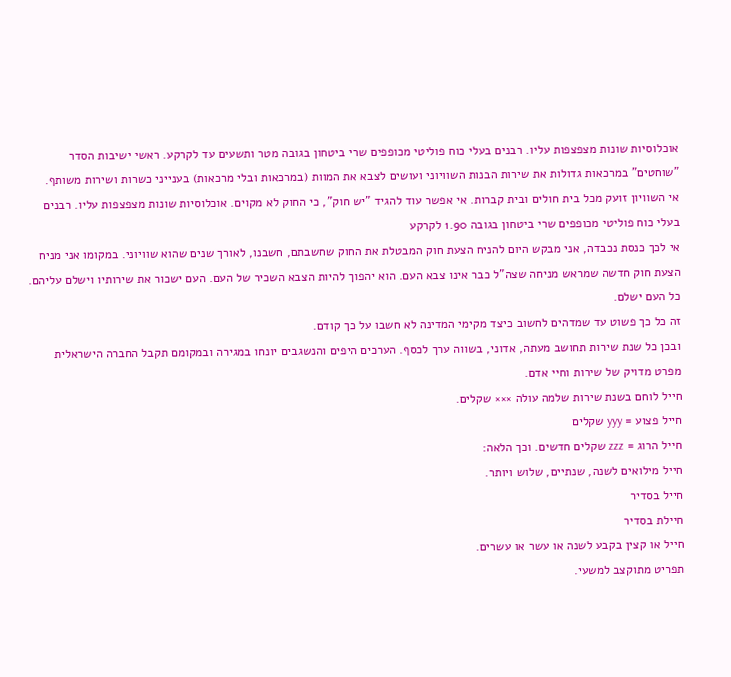אוכלוסיות שונות מצפצפות עליו. רבנים בעלי כוח פוליטי מכופפים שרי ביטחון בגובה מטר ותשעים עד לקרקע. ראשי ישיבות הסדר "שוחטים" במרכאות גדולות את שירות הבנות השוויוני ועושים לצבא את המוות (במרכאות ובלי מרכאות) בענייני כשרות ושירות משותף.
אי השוויון זועק מכל בית חולים ובית קברות. אי אפשר עוד להגיד "יש חוק", כי החוק לא מקוים. אוכלוסיות שונות מצפצפות עליו. רבנים בעלי כוח פוליטי מכופפים שרי ביטחון בגובה 1.90 לקרקע
אי לכך כנסת נכבדה, אני מבקש היום להניח הצעת חוק המבטלת את החוק שחשבתם, חשבנו, לאורך שנים שהוא שוויוני. במקומו אני מניח הצעת חוק חדשה שמראש מניחה שצה"ל כבר אינו צבא העם. הוא יהפוך להיות הצבא השכיר של העם. העם ישכור את שירותיו וישלם עליהם.
כל העם ישלם.
זה כל כך פשוט עד שמדהים לחשוב כיצד מקימי המדינה לא חשבו על כך קודם.
ובכן כל שנת שירות תחושב מעתה, אדוני, בשווה ערך לכסף. הערכים היפים והנשגבים יונחו במגירה ובמקומם תקבל החברה הישראלית מפרט מדויק של שירות וחיי אדם.
חייל לוחם בשנת שירות שלמה עולה ××× שקלים.
חייל פצוע = yyy שקלים
חייל הרוג = zzz שקלים חדשים. וכך הלאה:
חייל מילואים לשנה, שנתיים, שלוש ויותר.
חייל בסדיר
חיילת בסדיר
חייל או קצין בקבע לשנה או עשר או עשרים.
תפריט מתוקצב למשעי.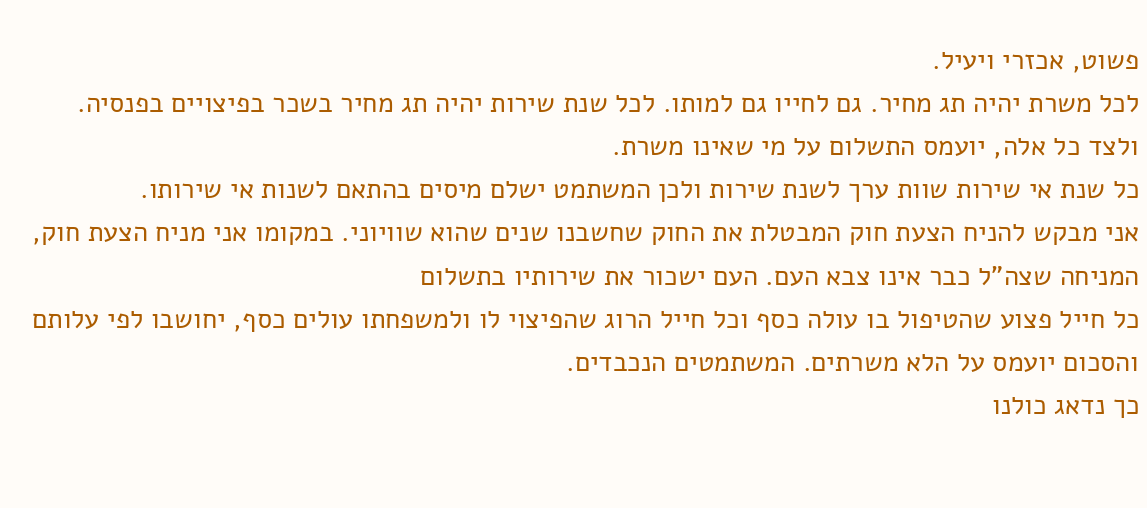פשוט, אכזרי ויעיל.
לכל משרת יהיה תג מחיר. גם לחייו גם למותו. לכל שנת שירות יהיה תג מחיר בשכר בפיצויים בפנסיה.
ולצד כל אלה, יועמס התשלום על מי שאינו משרת.
כל שנת אי שירות שוות ערך לשנת שירות ולכן המשתמט ישלם מיסים בהתאם לשנות אי שירותו.
אני מבקש להניח הצעת חוק המבטלת את החוק שחשבנו שנים שהוא שוויוני. במקומו אני מניח הצעת חוק, המניחה שצה"ל כבר אינו צבא העם. העם ישכור את שירותיו בתשלום
כל חייל פצוע שהטיפול בו עולה כסף וכל חייל הרוג שהפיצוי לו ולמשפחתו עולים כסף, יחושבו לפי עלותם והסכום יועמס על הלא משרתים. המשתמטים הנכבדים.
כך נדאג כולנו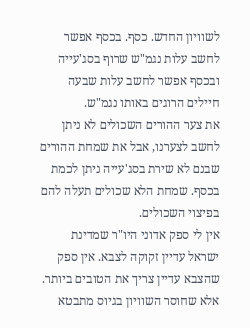לשוויון החדש. כסף. בכסף אפשר לחשב עלות נגמ"ש שרוף בסג'עייה ובכסף אפשר לחשב עלות שבעה חיילים הרוגים באותו נגמ"ש.
את צער ההורים השכולים לא ניתן לחשב לצערנו, אבל את שמחת ההורים שבנם לא שירת בסג'עייה ניתן לכמת בכסף. שמחת הלא שכולים תעלה להם בפיצוי השכולים.
אין לי ספק אדוני היו"ר שמדינת ישראל עדיין זקוקה לצבא. אין ספק שהצבא עדיין צריך את הטובים ביותר.
אלא שחוסר השוויון בגיוס מתבטא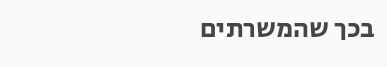בכך שהמשרתים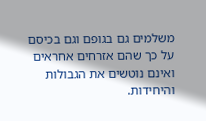משלמים גם בגופם וגם בכיסם על כך שהם אזרחים אחראים ואינם נוטשים את הגבולות והיחידות.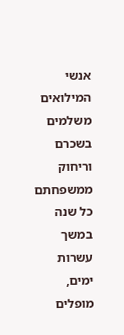אנשי המילואים משלמים בשכרם וריחוק ממשפחתם כל שנה במשך עשרות ימים, מופלים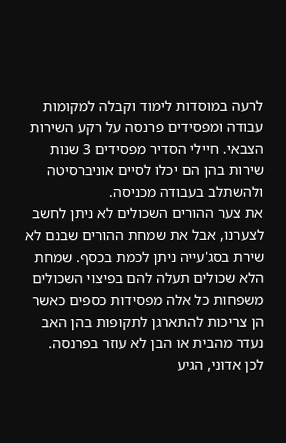לרעה במוסדות לימוד וקבלה למקומות עבודה ומפסידים פרנסה על רקע השירות הצבאי. חיילי הסדיר מפסידים 3 שנות שירות בהן הם יכלו לסיים אוניברסיטה ולהשתלב בעבודה מכניסה.
את צער ההורים השכולים לא ניתן לחשב לצערנו, אבל את שמחת ההורים שבנם לא שירת בסג'עייה ניתן לכמת בכסף. שמחת הלא שכולים תעלה להם בפיצוי השכולים
משפחות כל אלה מפסידות כספים כאשר הן צריכות להתארגן לתקופות בהן האב נעדר מהבית או הבן לא עוזר בפרנסה.
לכן אדוני, הגיע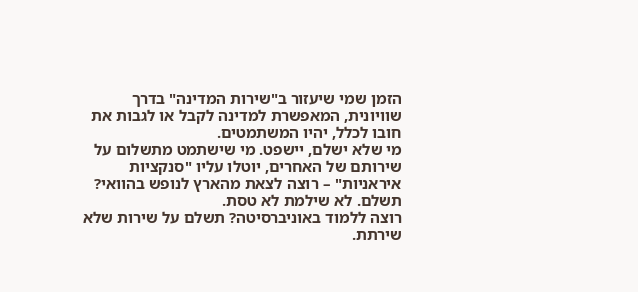הזמן שמי שיעזור ב"שירות המדינה" בדרך שוויונית, המאפשרת למדינה לקבל או לגבות את חובו לכלל, יהיו המשתמטים.
מי שלא ישלם, יישפט. מי שישתמט מתשלום על שירותם של האחרים, יוטלו עליו "סנקציות איראניות" – רוצה לצאת מהארץ לנופש בהוואי? תשלם. לא שילמת לא טסת.
רוצה ללמוד באוניברסיטה? תשלם על שירות שלא שירתת.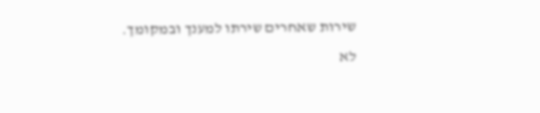שירות שאחרים שירתו למענך ובמקומך. לא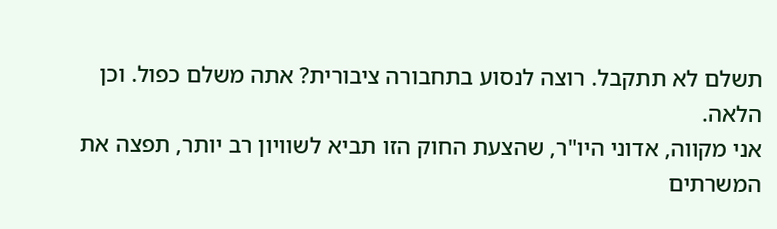תשלם לא תתקבל. רוצה לנסוע בתחבורה ציבורית? אתה משלם כפול. וכן הלאה.
אני מקווה, אדוני היו"ר, שהצעת החוק הזו תביא לשוויון רב יותר, תפצה את המשרתים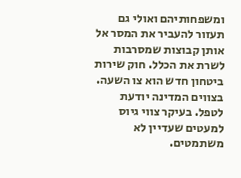ומשפחותיהם ואולי גם תעזור להעביר את המסר אל אותן קבוצות שמסרבות לשרת את הכלל. חוק שירות ביטחון חדש הוא צו השעה. בצווים המדינה יודעת לטפל. בעיקר צווי גיוס למעטים שעדיין לא משתמטים.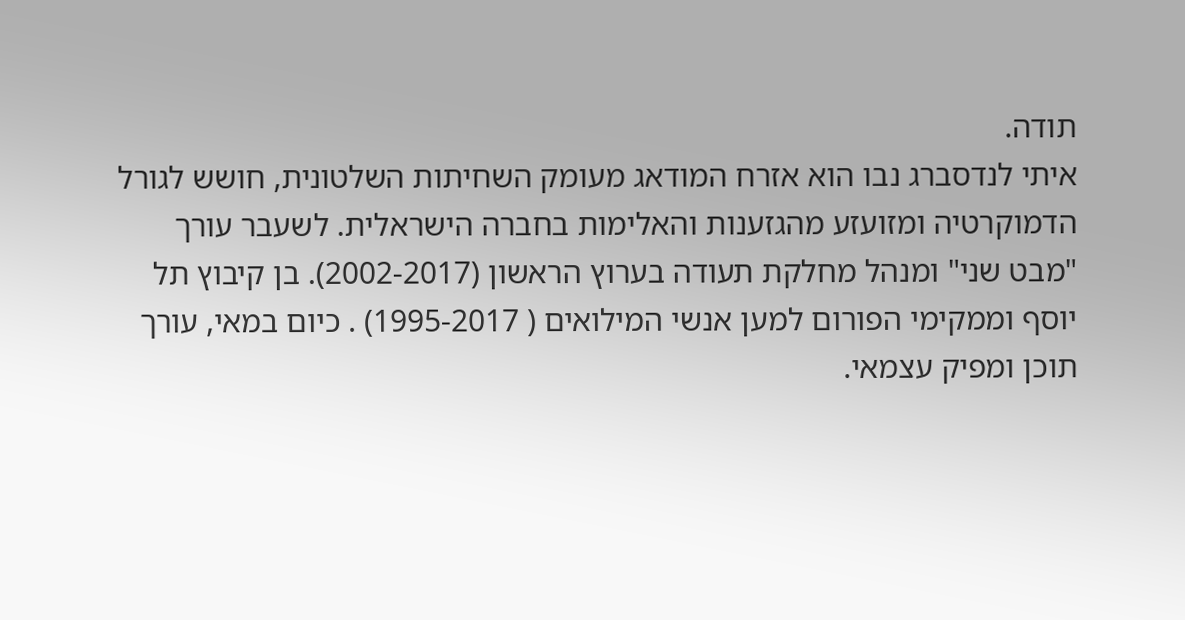תודה.
איתי לנדסברג נבו הוא אזרח המודאג מעומק השחיתות השלטונית, חושש לגורל הדמוקרטיה ומזועזע מהגזענות והאלימות בחברה הישראלית. לשעבר עורך "מבט שני" ומנהל מחלקת תעודה בערוץ הראשון (2002-2017). בן קיבוץ תל יוסף וממקימי הפורום למען אנשי המילואים ( 1995-2017) . כיום במאי, עורך תוכן ומפיק עצמאי.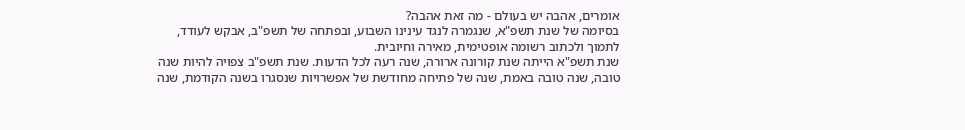אומרים, אהבה יש בעולם - מה זאת אהבה?
בסיומה של שנת תשפ"א, שנגמרה לנגד עינינו השבוע, ובפתחה של תשפ"ב, אבקש לעודד, לתמוך ולכתוב רשומה אופטימית, מאירה וחיובית.
שנת תשפ"א הייתה שנת קורונה ארורה, שנה רעה לכל הדעות. שנת תשפ"ב צפויה להיות שנה טובה, שנה טובה באמת, שנה של פתיחה מחודשת של אפשרויות שנסגרו בשנה הקודמת, שנה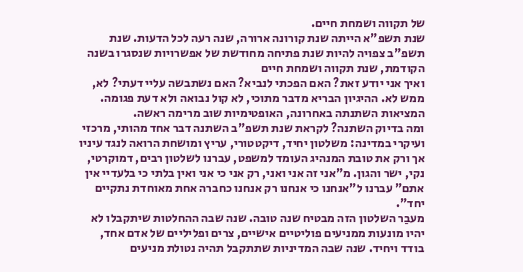של תקווה ושמחת חיים.
שנת תשפ"א הייתה שנת קורונה ארורה, שנה רעה לכל הדעות. שנת תשפ"ב צפויה להיות שנת פתיחה מחודשת של אפשרויות שנסגרו בשנה הקודמת, שנת תקווה ושמחת חיים
ואיך אני יודע זאת? האם הפכתי לנביא? האם נשתבשה עליי דעתי? לא, ממש לא. ההיגיון הבריא מדבר מתוכי, לא קול נבואה ולא דעת פגומה. המציאות השתנתה באחרונה, האופטימיות שוב מרימה ראשה.
ומה בדיוק השתנה? לקראת שנת תשפ"ב השתנה דבר אחד מהותי, מרכזי ועיקרי במדינה: משלטון יחיד, דיקטטורי, עריץ ומושחת הרואה לנגד עיניו אך ורק את טובת המנהיג העומד למשפט, עברנו לשלטון רבים, דמוקרטי, נקי, ישר והגון. מ"אני זה אני ואני, רק אני כי אני ואין בלתי כי בלעדיי אין אתם" עברנו ל"אנחנו כי אנחנו רק אנחנו כחברה אחת מאוחדת נתקיים יחד".
מעבַר השלטון הזה מבטיח שנה טובה. שנה שבה ההחלטות שיתקבלו לא יהיו מונעות ממניעים פוליטיים אישיים, צרים ופליליים של אדם אחד, בודד ויחיד. שנה שבה המדיניות שתתקבל תהיה נטולת מניעים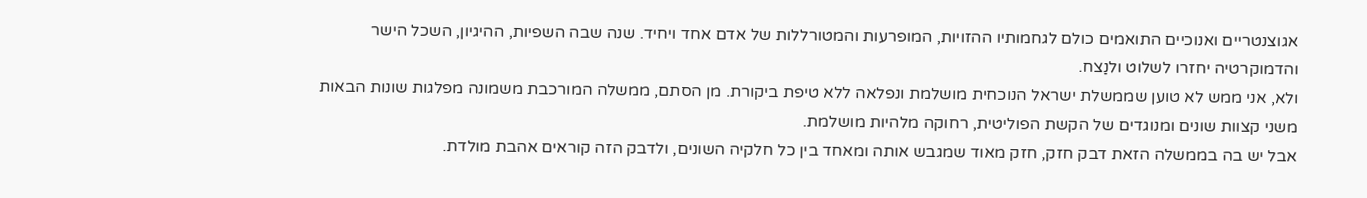אגוצנטריים ואנוכיים התואמים כולם לגחמותיו ההזויות, המופרעות והמטורללות של אדם אחד ויחיד. שנה שבה השפיות, ההיגיון, השכל הישר והדמוקרטיה יחזרו לשלוט ולנַצח.
ולא, אני ממש לא טוען שממשלת ישראל הנוכחית מושלמת ונפלאה ללא טיפת ביקורת. מן הסתם, ממשלה המורכבת משמונה מפלגות שונות הבאות משני קצוות שונים ומנוגדים של הקשת הפוליטית, רחוקה מלהיות מושלמת.
אבל יש בה בממשלה הזאת דבק חזק, חזק מאוד שמגבש אותה ומאחד בין כל חלקיה השונים, ולדבק הזה קוראים אהבת מולדת.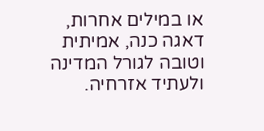או במילים אחרות, דאגה כנה, אמיתית וטובה לגורל המדינה ולעתיד אזרחיה.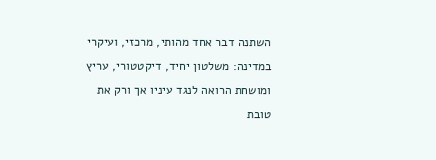השתנה דבר אחד מהותי, מרכזי, ועיקרי במדינה: משלטון יחיד, דיקטטורי, עריץ ומושחת הרואה לנגד עיניו אך ורק את טובת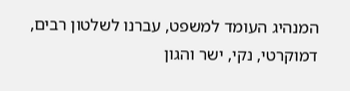המנהיג העומד למשפט, עברנו לשלטון רבים, דמוקרטי, נקי, ישר והגון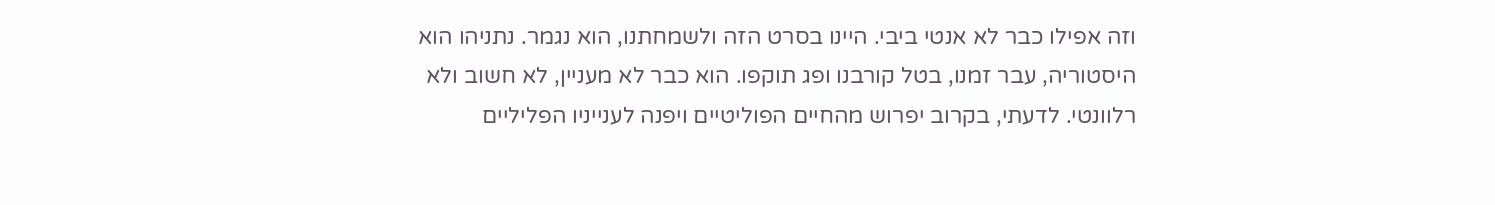וזה אפילו כבר לא אנטי ביבי. היינו בסרט הזה ולשמחתנו, הוא נגמר. נתניהו הוא היסטוריה, עבר זמנו, בטל קורבנו ופג תוקפו. הוא כבר לא מעניין, לא חשוב ולא רלוונטי. לדעתי, בקרוב יפרוש מהחיים הפוליטיים ויפנה לענייניו הפליליים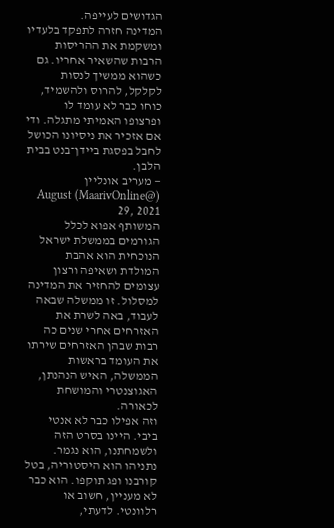הגדושים לעייפה.
המדינה חזרה לתפקד בלעדיו ומשקמת את ההריסות הרבות שהשאיר אחריו. גם כשהוא ממשיך לנסות לקלקל, להרוס ולהשמיד, כוחו כבר לא עומד לו ופרצופו האמיתי מתגלה. ודי אם אזכיר את ניסיונו הכושל לחבל בפסגת ביידן־בנט בבית הלבן.
— מעריב אונליין (@MaarivOnline) August 29, 2021
המשותף אפוא לכלל הגורמים בממשלת ישראל הנוכחית הוא אהבת המולדת ושאיפה ורצון עצומים להחזיר את המדינה למסלול. זו ממשלה שבאה לעבוד, באה לשרת את האזרחים אחרי שנים כה רבות שבהן האזרחים שירתו את העומד בראשות הממשלה, האיש הנהנתן, האגוצנטרי והמושחת לכאורה.
וזה אפילו כבר לא אנטי ביבי. היינו בסרט הזה ולשמחתנו, הוא נגמר. נתניהו הוא היסטוריה, בטל קורבנו ופג תוקפו. הוא כבר לא מעניין, חשוב או רלוונטי. לדעתי,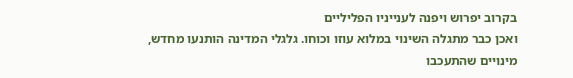בקרוב יפרוש ויפנה לענייניו הפליליים
ואכן כבר מתגלה השינוי במלוא עוזו וכוחו. גלגלי המדינה הותנעו מחדש, מינויים שהתעכבו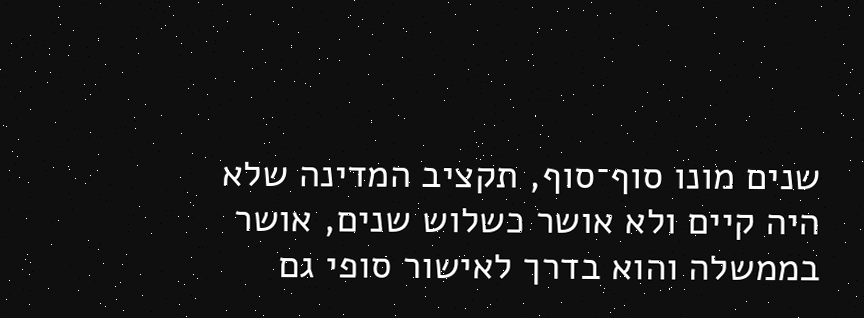שנים מונו סוף־סוף, תקציב המדינה שלא היה קיים ולא אושר כשלוש שנים, אושר בממשלה והוא בדרך לאישור סופי גם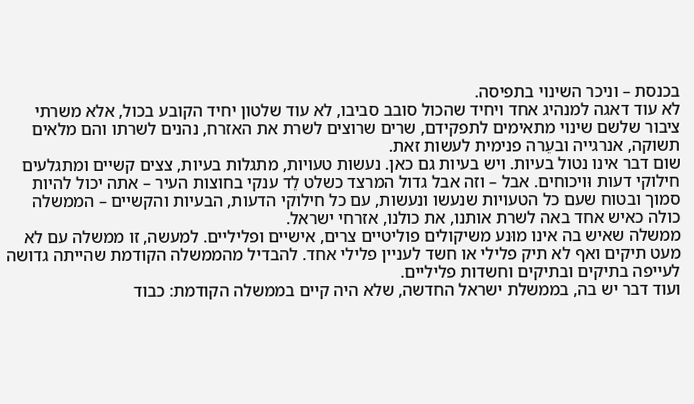בכנסת – וניכר השינוי בתפיסה.
לא עוד דאגה למנהיג אחד ויחיד שהכול סובב סביבו, לא עוד שלטון יחיד הקובע בכול, אלא משרתי ציבור שלשם שינוי מתאימים לתפקידם, שרים שרוצים לשרת את האזרח, נהנים לשרתו והם מלאים תשוקה, אנרגייה ובעֵרה פנימית לעשות זאת.
שום דבר אינו נטול בעיות. ויש בעיות גם כאן. נעשות טעויות, מתגלות בעיות, צצים קשיים ומתגלעים חילוקי דעות וּויכוחים. אבל – וזה אבל גדול המרצד כשלט לֵד ענקי בחוצות העיר – אתה יכול להיות סמוך ובטוח שעם כל הטעויות שנעשו ונעשות, עם כל חילוקי הדעות, הבעיות והקשיים – הממשלה כולה כאיש אחד באה לשרת אותנו, את כולנו, אזרחי ישראל.
ממשלה שאיש בה אינו מוּנע משיקולים פוליטיים צרים, אישיים ופליליים. למעשה, זו ממשלה עם לא מעט תיקים ואף לא תיק פלילי או חשד לעניין פלילי אחד. להבדיל מהממשלה הקודמת שהייתה גדושה לעייפה בתיקים ובתיקים וחשדות פליליים.
ועוד דבר יש בה, בממשלת ישראל החדשה, שלא היה קיים בממשלה הקודמת: כבוד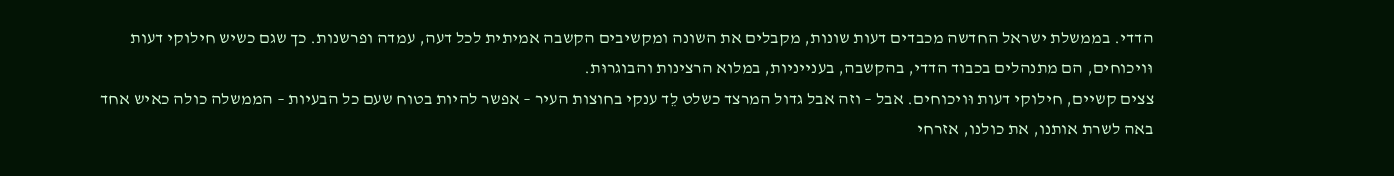הדדי. בממשלת ישראל החדשה מכבדים דעות שונות, מקבלים את השונה ומקשיבים הקשבה אמיתית לכל דעה, עמדה ופרשנות. כך שגם כשיש חילוקי דעות וּויכוחים, הם מתנהלים בכבוד הדדי, בהקשבה, בענייניות, במלוא הרצינות והבוגרוּת.
צצים קשיים, חילוקי דעות וּויכוחים. אבל – וזה אבל גדול המרצד כשלט לֵד ענקי בחוצות העיר – אפשר להיות בטוח שעם כל הבעיות – הממשלה כולה כאיש אחד באה לשרת אותנו, את כולנו, אזרחי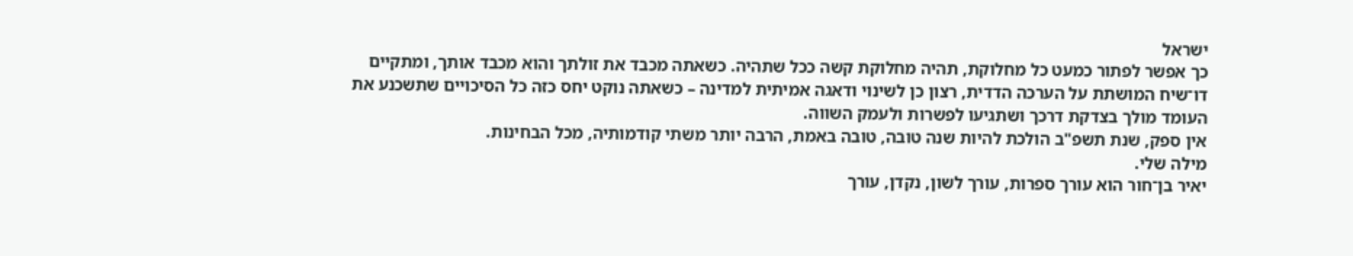ישראל
כך אפשר לפתור כמעט כל מחלוקת, תהיה מחלוקת קשה ככל שתהיה. כשאתה מכבד את זולתך והוא מכבד אותך, ומתקיים דו־שיח המושתת על הערכה הדדית, רצון כן לשינוי ודאגה אמיתית למדינה – כשאתה נוקט יחס כזה כל הסיכויים שתשכנע את העומד מולך בצדקת דרכך ושתגיעו לפשרות ולעמק השווה.
אין ספק, שנת תשפ"ב הולכת להיות שנה טובה, טובה באמת, הרבה יותר משתי קודמותיה, מכל הבחינות.
מילה שלי.
יאיר בן־חור הוא עורך ספרות, עורך לשון, נקדן, עורך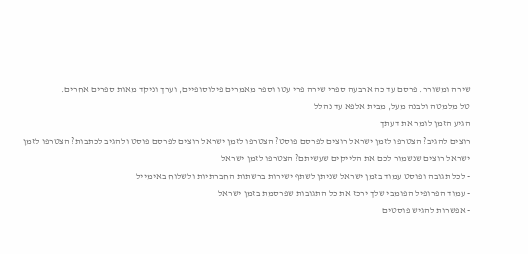שירה ומשורר. פרסם עד כה ארבעה ספרי שירה פרי עטו וספר מאמרים פילוסופיים, וערך וניקד מאות ספרים אחרים.
טל מלמטה ולבנה מעל, מבית אלפא עד נהלל
הגיע הזמן לומר את דעתך
רוצים להגיב? הצטרפו לזמן ישראל רוצים לפרסם פוסט? הצטרפו לזמן ישראל רוצים לפרסם פוסט ולהגיב לכתבות? הצטרפו לזמן ישראל רוצים שנשמור לכם את הלייקים שעשיתם? הצטרפו לזמן ישראל
- לכל תגובה ופוסט עמוד בזמן ישראל שניתן לשתף ישירות ברשתות החברתיות ולשלוח באימייל
- עמוד הפרופיל הפומבי שלך ירכז את כל התגובות שפרסמת בזמן ישראל
- אפשרות להגיש פוסטים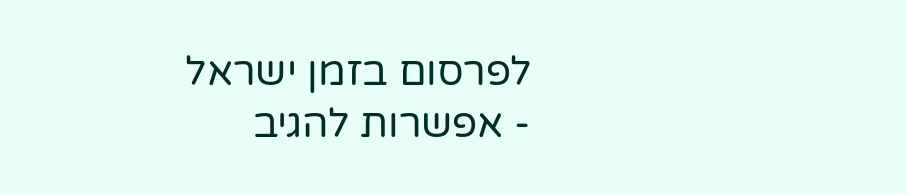לפרסום בזמן ישראל
- אפשרות להגיב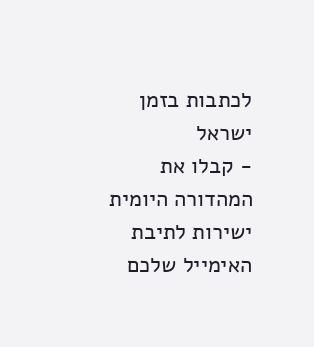לכתבות בזמן ישראל
- קבלו את המהדורה היומית ישירות לתיבת האימייל שלכם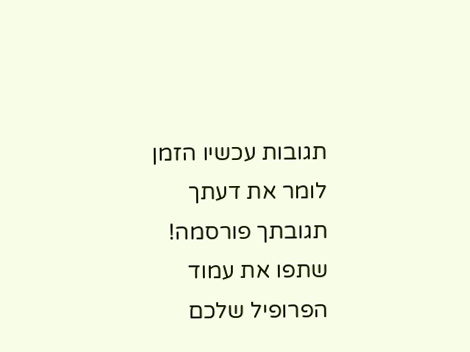תגובות עכשיו הזמן לומר את דעתך
תגובתך פורסמה! שתפו את עמוד הפרופיל שלכם